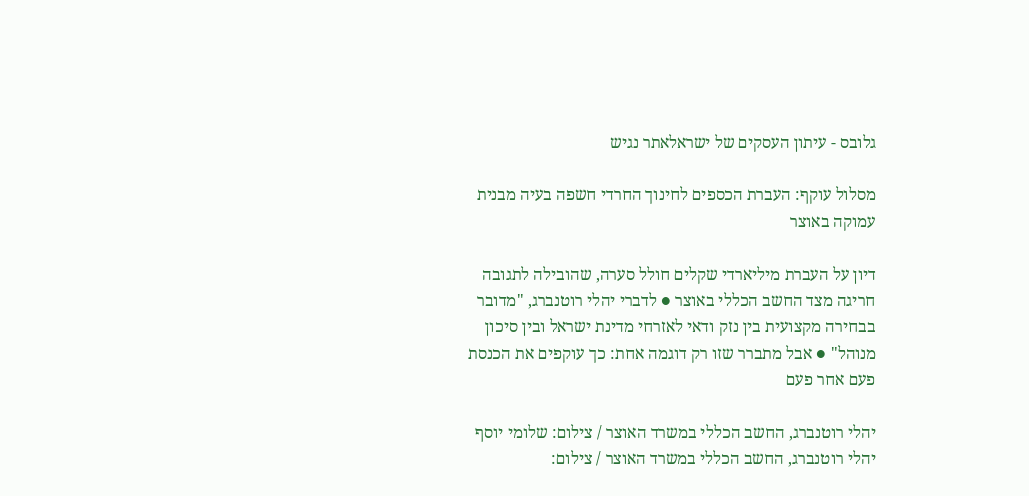גלובס - עיתון העסקים של ישראלאתר נגיש

מסלול עוקף: העברת הכספים לחינוך החרדי חשפה בעיה מבנית עמוקה באוצר

דיון על העברת מיליארדי שקלים חולל סערה, שהובילה לתגובה חריגה מצד החשב הכללי באוצר ● לדברי יהלי רוטנברג, "מדובר בבחירה מקצועית בין נזק ודאי לאזרחי מדינת ישראל ובין סיכון מנוהל" ● אבל מתברר שזו רק דוגמה אחת: כך עוקפים את הכנסת פעם אחר פעם

יהלי רוטנברג, החשב הכללי במשרד האוצר / צילום: שלומי יוסף
יהלי רוטנברג, החשב הכללי במשרד האוצר / צילום: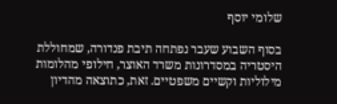שלומי יוסף

בסוף השבוע שעבר נפתחה תיבת פנדורה, שמחוללת היסטריה במסדרונות משרד האוצר, חילופי מהלומות מילוליות וקשיים משפטיים. זאת, כתוצאה מהדיון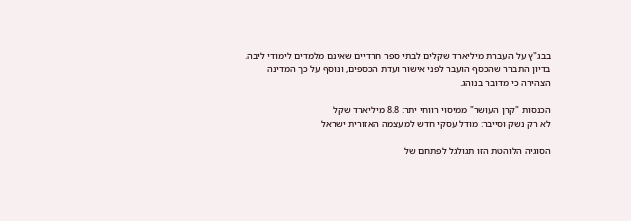בבג"ץ על העברת מיליארד שקלים לבתי ספר חרדיים שאינם מלמדים לימודי ליבה. בדיון התברר שהכסף הועבר לפני אישור ועדת הכספים, ונוסף על כך המדינה הצהירה כי מדובר בנוהג.

הכנסות "קרן העושר" ממיסוי רווחי יתר: 8.8 מיליארד שקל
לא רק נשק וסייבר: מודל עסקי חדש למעצמה האזורית ישראל

הסוגיה הלוהטת הזו תגולגל לפתחם של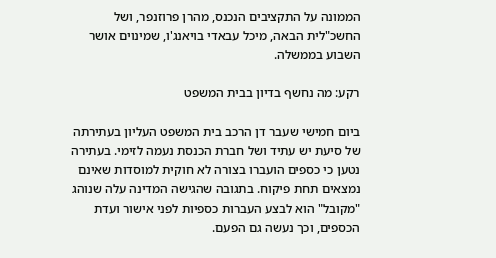הממונה על התקציבים הנכנס, מהרן פרוזנפר, ושל החשכ"לית הבאה, מיכל עבאדי בויאנג'ו, שמינוים אושר השבוע בממשלה.

רקע: מה נחשף בדיון בבית המשפט

ביום חמישי שעבר דן הרכב בית המשפט העליון בעתירתה של סיעת יש עתיד ושל חברת הכנסת נעמה לזימי. בעתירה נטען כי כספים הועברו בצורה לא חוקית למוסדות שאינם נמצאים תחת פיקוח. בתגובה שהגישה המדינה עלה שנוהג "מקובל" הוא לבצע העברות כספיות לפני אישור ועדת הכספים, וכך נעשה גם הפעם.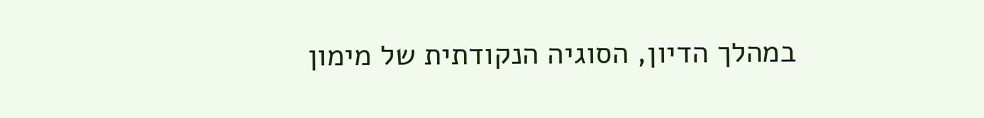במהלך הדיון, הסוגיה הנקודתית של מימון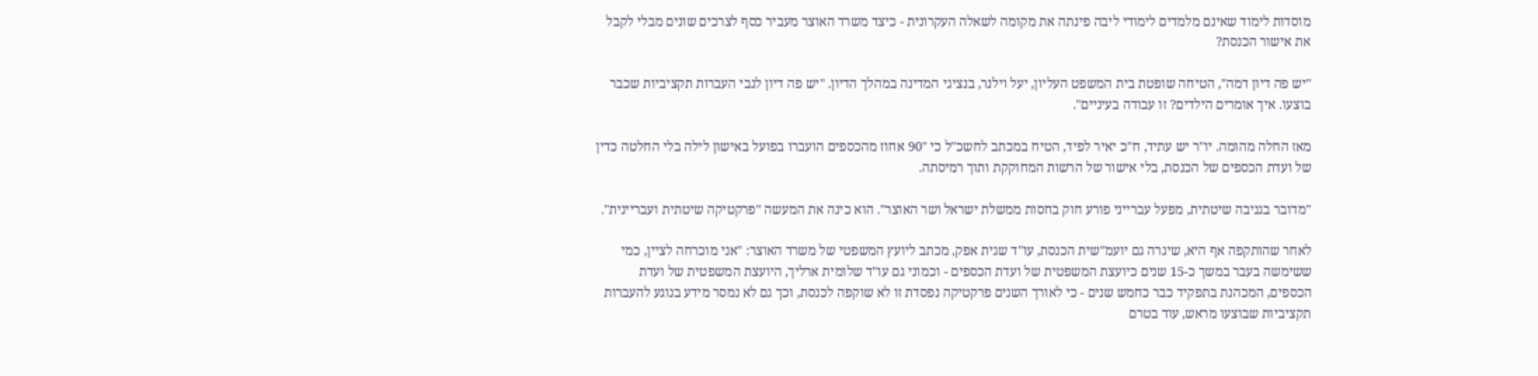מוסדות לימוד שאינם מלמדים לימודי ליבה פינתה את מקומה לשאלה העקרונית - כיצד משרד האוצר מעביר כסף לצרכים שונים מבלי לקבל את אישור הכנסת?

"יש פה דיון דמה", הטיחה שופטת בית המשפט העליון, יעל וילנר, בנציגי המדינה במהלך הדיון. "יש פה דיון לגבי העברות תקציביות שכבר בוצעו. איך אומרים הילדים? זו עבודה בעיניים".

מאז החלה מהומה. יו"ר יש עתיד, ח"כ יאיר לפיד, הטיח במכתב לחשכ"ל כי "90 אחוז מהכספים הועברו בפועל באישון לילה בלי החלטה כדין של ועדת הכספים של הכנסת, בלי אישור של הרשות המחוקקת ותוך רמיסתה.

"מדובר בגניבה שיטתית, מפעל עברייני פורע חוק בחסות ממשלת ישראל ושר האוצר". הוא כינה את המעשה "פרקטיקה שיטתית ועבריינית".

לאחר שהותקפה אף היא, שיגרה גם יועמ"שית הכנסת, עו"ד שגית אפק, מכתב ליועץ המשפטי של משרד האוצר: "אני מוכרחה לציין, כמי ששימשה בעבר במשך כ-15 שנים כיועצת המשפטית של ועדת הכספים - וכמוני גם עו"ד שלומית ארליך, היועצת המשפטית של ועדת הכספים, המכהנת בתפקיד כבר כחמש שנים - כי לאורך השנים פרקטיקה נפסדת זו לא שוקפה לכנסת, וכך גם לא נמסר מידע בנוגע להעברות תקציביות שבוצעו מראש, עוד בטרם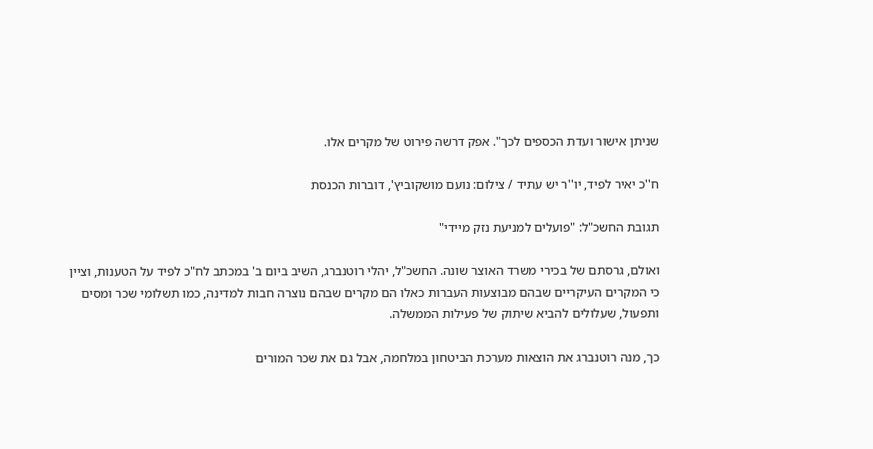שניתן אישור ועדת הכספים לכך". אפק דרשה פירוט של מקרים אלו.

ח''כ יאיר לפיד, יו''ר יש עתיד / צילום: נועם מושקוביץ', דוברות הכנסת

תגובת החשכ"ל: "פועלים למניעת נזק מיידי"

ואולם, גרסתם של בכירי משרד האוצר שונה. החשכ"ל, יהלי רוטנברג, השיב ביום ב' במכתב לח"כ לפיד על הטענות, וציין כי המקרים העיקריים שבהם מבוצעות העברות כאלו הם מקרים שבהם נוצרה חבות למדינה, כמו תשלומי שכר ומסים ותפעול, שעלולים להביא שיתוק של פעילות הממשלה.

כך, מנה רוטנברג את הוצאות מערכת הביטחון במלחמה, אבל גם את שכר המורים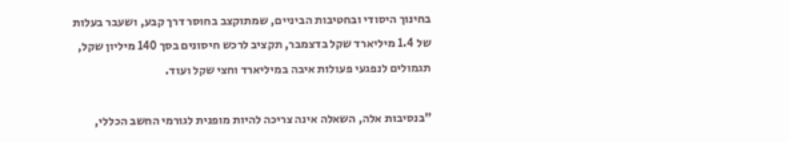בחינוך היסודי ובחטיבות הביניים, שמתוקצב בחוסר דרך קבע, ושעבר בעלות של 1.4 מיליארד שקל בדצמבר, תקציב לרכש חיסונים בסך 140 מיליון שקל, תגמולים לנפגעי פעולות איבה במיליארד וחצי שקל ועוד.

"בנסיבות אלה, השאלה אינה צריכה להיות מופנית לגורמי החשב הכללי,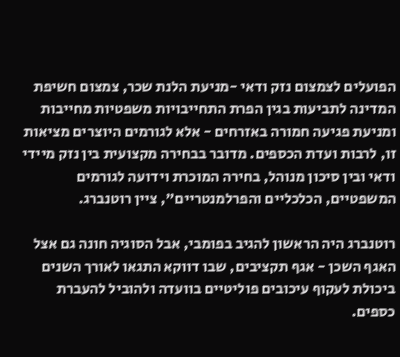הפועלים לצמצום נזק ודאי -מניעת הלנת שכר, צמצום חשיפת המדינה לתביעות בגין הפרת התחייבויות משפטיות מחייבות ומניעת פגיעה חמורה באזרחים - אלא לגורמים היוצרים מציאות זו, לרבות ועדת הכספים. מדובר בבחירה מקצועית בין נזק מיידי ודאי ובין סיכון מנוהל, בחירה המוכרת וידועה לגורמים המשפטיים, הכלכליים והפרלמנטריים", ציין רוטנברג.

רוטנברג היה הראשון להגיב בפומבי, אבל הסוגיה חונה גם אצל האגף השכן - אגף תקציבים, שבו דווקא התגאו לאורך השנים ביכולת לעקוף עיכובים פוליטיים בוועדה ולהוביל להעברת כספים.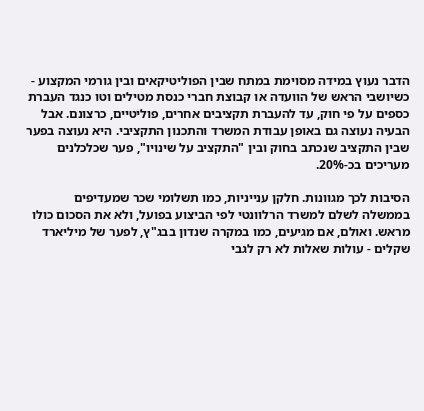הדבר נעוץ במידה מסוימת במתח שבין הפוליטיקאים ובין גורמי המקצוע - כשיושבי הראש של הוועדה או קבוצת חברי כנסת מטילים וטו כנגד העברת כספים על פי חוק, עד להעברת תקציבים אחרים, פוליטיים, כרצונם. אבל הבעיה נעוצה גם באופן עבודת המשרד והתכנון התקציבי. היא נעוצה בפער שבין התקציב שנכתב בחוק ובין "התקציב על שינויו", פער שכלכלנים מעריכים בכ-20%.

הסיבות לכך מגוונות. חלקן ענייניות, כמו תשלומי שכר שמעדיפים בממשלה לשלם למשרד הרלוונטי לפי הביצוע בפועל, ולא את הסכום כולו מראש. ואולם, אם מגיעים, כמו במקרה שנדון בבג"ץ, לפער של מיליארד שקלים - עולות שאלות לא רק לגבי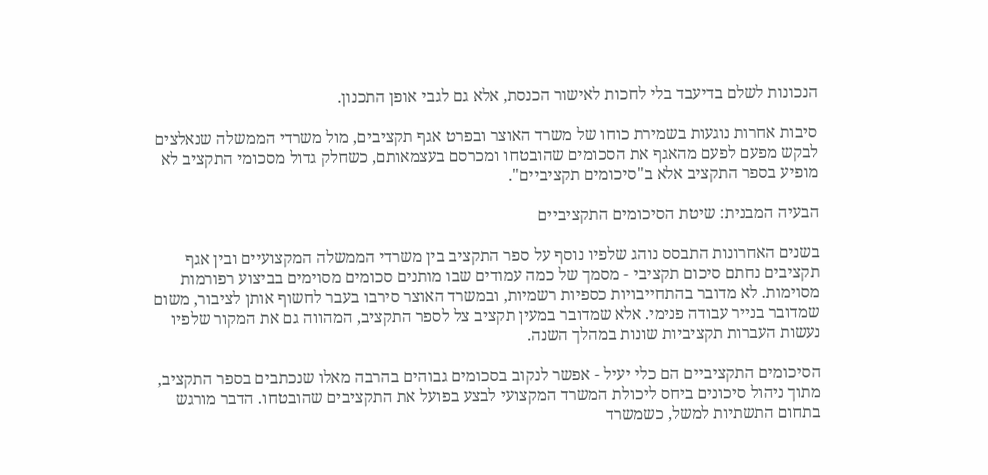הנכונות לשלם בדיעבד בלי לחכות לאישור הכנסת, אלא גם לגבי אופן התכנון.

סיבות אחרות נוגעות בשמירת כוחו של משרד האוצר ובפרט אגף תקציבים, מול משרדי הממשלה שנאלצים לבקש מפעם לפעם מהאגף את הסכומים שהובטחו ומכרסם בעצמאותם, כשחלק גדול מסכומי התקציב לא מופיע בספר התקציב אלא ב"סיכומים תקציביים".

הבעיה המבנית: שיטת הסיכומים התקציביים

בשנים האחרונות התבסס נוהג שלפיו נוסף על ספר התקציב בין משרדי הממשלה המקצועיים ובין אגף תקציבים נחתם סיכום תקציבי - מסמך של כמה עמודים שבו מותנים סכומים מסוימים בביצוע רפורמות מסוימות. לא מדובר בהתחייבויות כספיות רשמיות, ובמשרד האוצר סירבו בעבר לחשוף אותן לציבור, משום שמדובר בנייר עבודה פנימי. אלא שמדובר במעין תקציב צל לספר התקציב, המהווה גם את המקור שלפיו נעשות העברות תקציביות שונות במהלך השנה.

הסיכומים התקציביים הם כלי יעיל - אפשר לנקוב בסכומים גבוהים בהרבה מאלו שנכתבים בספר התקציב, מתוך ניהול סיכונים ביחס ליכולת המשרד המקצועי לבצע בפועל את התקציבים שהובטחו. הדבר מורגש בתחום התשתיות למשל, כשמשרד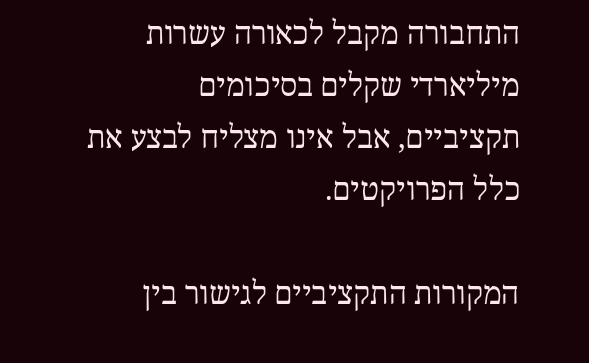התחבורה מקבל לכאורה עשרות מיליארדי שקלים בסיכומים תקציביים, אבל אינו מצליח לבצע את כלל הפרויקטים.

המקורות התקציביים לגישור בין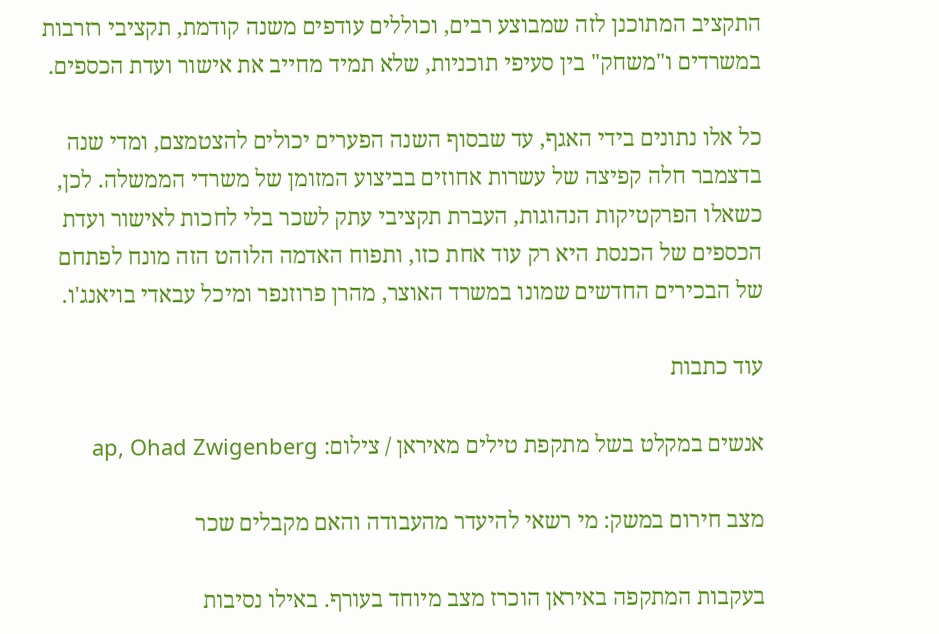התקציב המתוכנן לזה שמבוצע רבים, וכוללים עודפים משנה קודמת, תקציבי רזרבות במשרדים ו"משחק" בין סעיפי תוכניות, שלא תמיד מחייב את אישור ועדת הכספים.

כל אלו נתונים בידי האגף, עד שבסוף השנה הפערים יכולים להצטמצם, ומדי שנה בדצמבר חלה קפיצה של עשרות אחוזים בביצוע המזומן של משרדי הממשלה. לכן, כשאלו הפרקטיקות הנהוגות, העברת תקציבי עתק לשכר בלי לחכות לאישור ועדת הכספים של הכנסת היא רק עוד אחת כזו, ותפוח האדמה הלוהט הזה מונח לפתחם של הבכירים החדשים שמונו במשרד האוצר, מהרן פרוזנפר ומיכל עבאדי בויאנג'ו.

עוד כתבות

אנשים במקלט בשל מתקפת טילים מאיראן / צילום: ap, Ohad Zwigenberg

מצב חירום במשק: מי רשאי להיעדר מהעבודה והאם מקבלים שכר

בעקבות המתקפה באיראן הוכרז מצב מיוחד בעורף. באילו נסיבות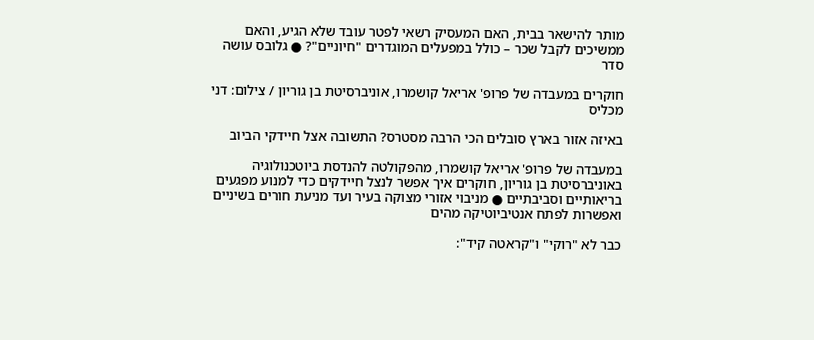מותר להישאר בבית, האם המעסיק רשאי לפטר עובד שלא הגיע, והאם ממשיכים לקבל שכר – כולל במפעלים המוגדרים "חיוניים"? ● גלובס עושה סדר

חוקרים במעבדה של פרופ' אריאל קושמרו, אוניברסיטת בן גוריון / צילום: דני מכליס

באיזה אזור בארץ סובלים הכי הרבה מסטרס? התשובה אצל חיידקי הביוב

במעבדה של פרופ' אריאל קושמרו, מהפקולטה להנדסת ביוטכנולוגיה באוניברסיטת בן גוריון, חוקרים איך אפשר לנצל חיידקים כדי למנוע מפגעים בריאותיים וסביבתיים ● מניבוי אזורי מצוקה בעיר ועד מניעת חורים בשיניים ואפשרות לפתח אנטיביוטיקה מהים

כבר לא "רוקי" ו"קראטה קיד":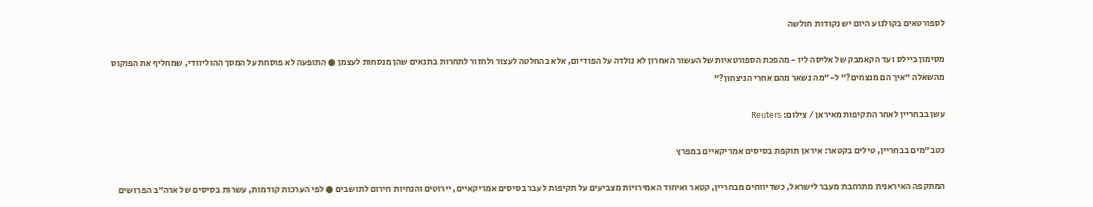לספורטאים בקולנוע היום יש נקודות חולשה

מסימון ביילס ועד הקאמבק של אליסה ליו - מהפכת הספורטאיות של העשור האחרון לא נולדה על הפודיום, אלא בהחלטה לעצור ולחזור לתחרות בתנאים שהן מנסחות לעצמן ● התופעה לא פוסחת על המסך ההוליוודי, שמחליף את הפוקוס מהשאלה "איך הם מנצחים?" ל-"מה נשאר מהם אחרי הניצחון?"

עשן בבחריין לאחר התקיפות מאיראן / צילום: Reuters

כטב"מים בבחריין, טילים בקטאר: איראן תוקפת בסיסים אמריקאיים במפרץ

המתקפה האיראנית מתרחבת מעבר לישראל, כשדיווחים מבחריין, קטאר ואיחוד האמירויות מצביעים על תקיפות לעבר בסיסים אמריקאיים, יירוטים והנחיות חירום לתושבים ● לפי הערכות קודמות, עשרות בסיסים של ארה”ב הפרושים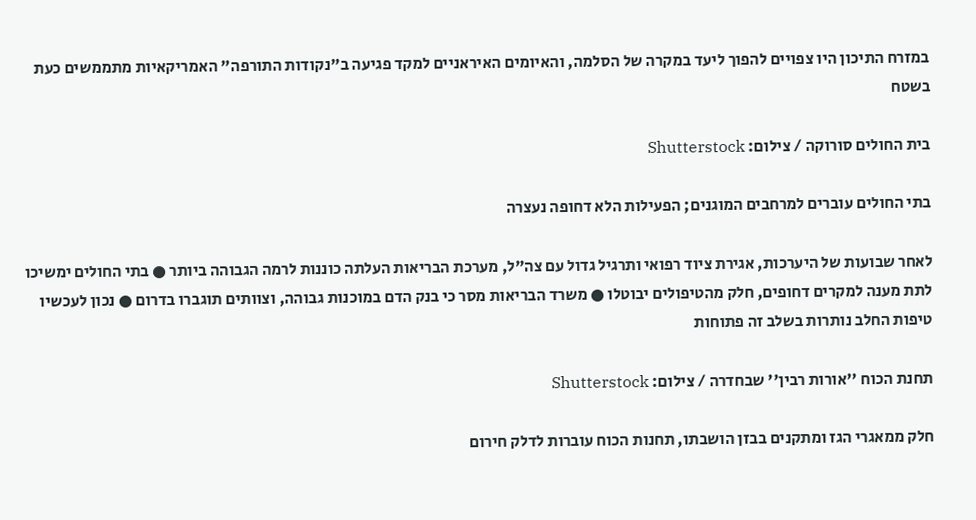במזרח התיכון היו צפויים להפוך ליעד במקרה של הסלמה, והאיומים האיראניים למקד פגיעה ב"נקודות התורפה" האמריקאיות מתממשים כעת בשטח

בית החולים סורוקה / צילום: Shutterstock

בתי החולים עוברים למרחבים המוגנים; הפעילות הלא דחופה נעצרה

לאחר שבועות של היערכות, אגירת ציוד רפואי ותרגיל גדול עם צה"ל, מערכת הבריאות העלתה כוננות לרמה הגבוהה ביותר ● בתי החולים ימשיכו לתת מענה למקרים דחופים, חלק מהטיפולים יבוטלו ● משרד הבריאות מסר כי בנק הדם במוכנות גבוהה, וצוותים תוגברו בדרום ● נכון לעכשיו טיפות החלב נותרות בשלב זה פתוחות

תחנת הכוח ''אורות רבין'' שבחדרה / צילום: Shutterstock

חלק ממאגרי הגז ומתקנים בבזן הושבתו, תחנות הכוח עוברות לדלק חירום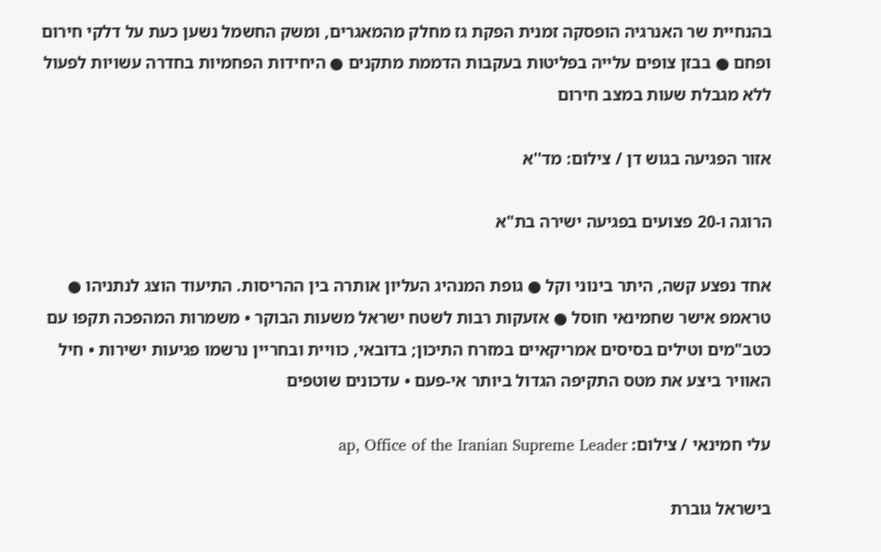בהנחיית שר האנרגיה הופסקה זמנית הפקת גז מחלק מהמאגרים, ומשק החשמל נשען כעת על דלקי חירום ופחם ● בבזן צופים עלייה בפליטות בעקבות הדממת מתקנים ● היחידות הפחמיות בחדרה עשויות לפעול ללא מגבלת שעות במצב חירום

אזור הפגיעה בגוש דן / צילום: מד''א

הרוגה ו-20 פצועים בפגיעה ישירה בת"א

אחד נפצע קשה, היתר בינוני וקל ● גופת המנהיג העליון אותרה בין ההריסות. התיעוד הוצג לנתניהו ● טראמפ אישר שחמינאי חוסל ● אזעקות רבות לשטח ישראל משעות הבוקר • משמרות המהפכה תקפו עם כטב"מים וטילים בסיסים אמריקאיים במזרח התיכון; בדובאי, כוויית ובחריין נרשמו פגיעות ישירות • חיל האוויר ביצע את מטס התקיפה הגדול ביותר אי-פעם • עדכונים שוטפים

עלי חמינאי / צילום: ap, Office of the Iranian Supreme Leader

בישראל גוברת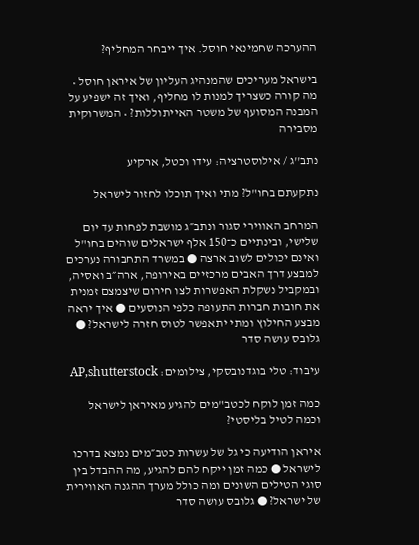ההערכה שחמינאי חוסל. איך ייבחר המחליף?

בישראל מעריכים שהמנהיג העליון של איראן חוסל • מה קורה כשצריך למנות לו מחליף, ואיך זה ישפיע על המבנה המסועף של משטר האייתוללות? • המשרוקית מסבירה

נתב''ג / אילוסטרציה: עידו וכטל, ארקיע

נתקעתם בחו"ל? מתי ואיך תוכלו לחזור לישראל

המרחב האווירי סגור ונתב״ג מושבת לפחות עד יום שלישי, ובינתיים כ־150 אלף ישראלים שוהים בחו"ל ואינם יכולים לשוב ארצה ● במשרד התחבורה נערכים למבצע דרך האבים מרכזיים באירופה, ארה״ב ואסיה, ובמקביל נשקלת האפשרות לצו חירום שיצמצם זמנית את חובות חברות התעופה כלפי הנוסעים ● איך יראה מבצע החילוץ ומתי יתאפשר לטוס חזרה לישראל? ● גלובס עושה סדר

עיבוד: טלי בוגדנובסקי, צילומים: AP,shutterstock

כמה זמן לוקח לכטב"מים להגיע מאיראן לישראל וכמה לטיל בליסטי?

איראן הודיעה כי גל של עשרות כטב״מים נמצא בדרכו לישראל ● כמה זמן ייקח להם להגיע, מה ההבדל בין סוגי הטילים השונים ומה כולל מערך ההגנה האווירית של ישראל? ● גלובס עושה סדר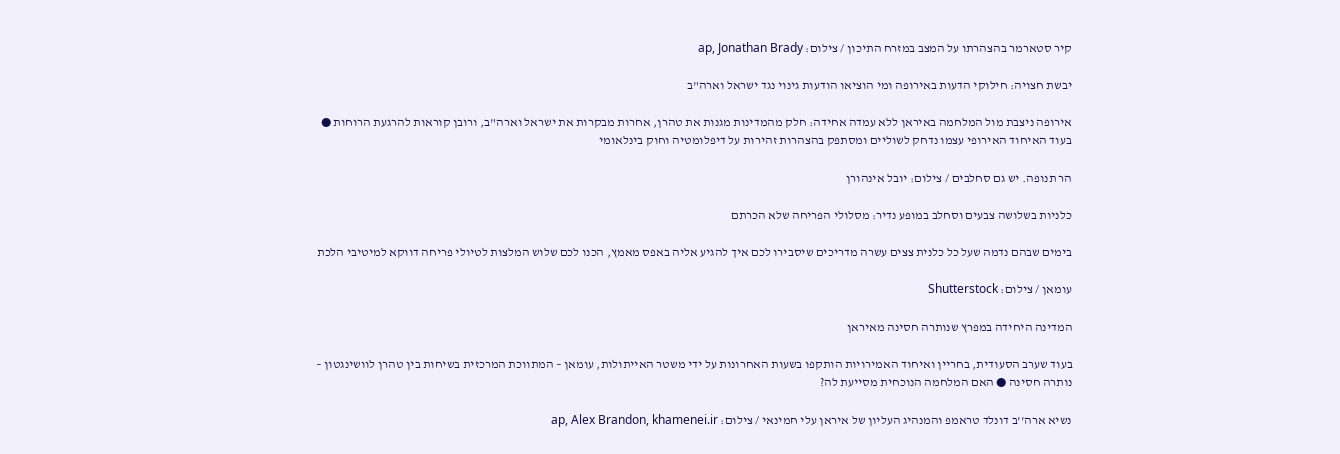קיר סטארמר בהצהרתו על המצב במזרח התיכון / צילום: ap, Jonathan Brady

יבשת חצויה: חילוקי הדעות באירופה ומי הוציאו הודעות גינוי נגד ישראל וארה"ב

אירופה ניצבת מול המלחמה באיראן ללא עמדה אחידה: חלק מהמדינות מגנות את טהרן, אחרות מבקרות את ישראל וארה"ב, ורובן קוראות להרגעת הרוחות ● בעוד האיחוד האירופי עצמו נדחק לשוליים ומסתפק בהצהרות זהירות על דיפלומטיה וחוק בינלאומי

הר תנופה. יש גם סחלבים / צילום: יובל אינהורן

כלניות בשלושה צבעים וסחלב במופע נדיר: מסלולי הפריחה שלא הכרתם

בימים שבהם נדמה שעל כל כלנית צצים עשרה מדריכים שיסבירו לכם איך להגיע אליה באפס מאמץ, הכנו לכם שלוש המלצות לטיולי פריחה דווקא למיטיבי הלכת

עומאן / צילום: Shutterstock

המדינה היחידה במפרץ שנותרה חסינה מאיראן

בעוד שערב הסעודית, בחריין ואיחוד האמירויות הותקפו בשעות האחרונות על ידי משטר האייתולות, עומאן – המתווכת המרכזית בשיחות בין טהרן לוושינגטון – נותרה חסינה ● האם המלחמה הנוכחית מסייעת לה?

נשיא ארה''ב דונלד טראמפ והמנהיג העליון של איראן עלי חמינאי / צילום: ap, Alex Brandon, khamenei.ir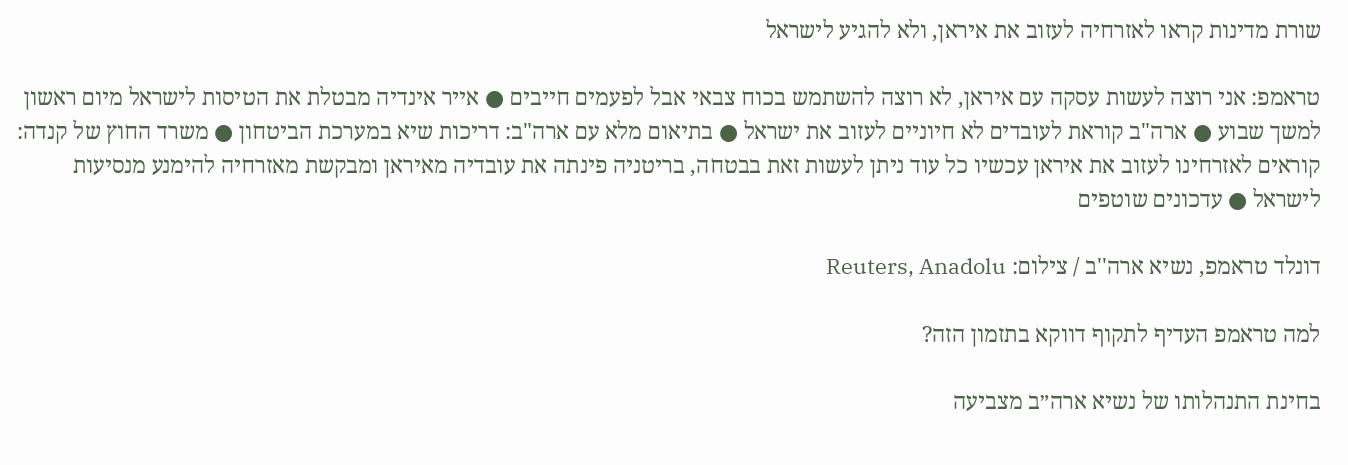שורת מדינות קראו לאזרחיה לעזוב את איראן, ולא להגיע לישראל

טראמפ: אני רוצה לעשות עסקה עם איראן, לא רוצה להשתמש בכוח צבאי אבל לפעמים חייבים ● אייר אינדיה מבטלת את הטיסות לישראל מיום ראשון למשך שבוע ● ארה"ב קוראת לעובדים לא חיוניים לעזוב את ישראל ● בתיאום מלא עם ארה"ב: דריכות שיא במערכת הביטחון ● משרד החוץ של קנדה: קוראים לאזרחינו לעזוב את איראן עכשיו כל עוד ניתן לעשות זאת בבטחה, בריטניה פינתה את עובדיה מאיראן ומבקשת מאזרחיה להימנע מנסיעות לישראל ● עדכונים שוטפים

דונלד טראמפ, נשיא ארה''ב / צילום: Reuters, Anadolu

למה טראמפ העדיף לתקוף דווקא בתזמון הזה?

בחינת התנהלותו של נשיא ארה״ב מצביעה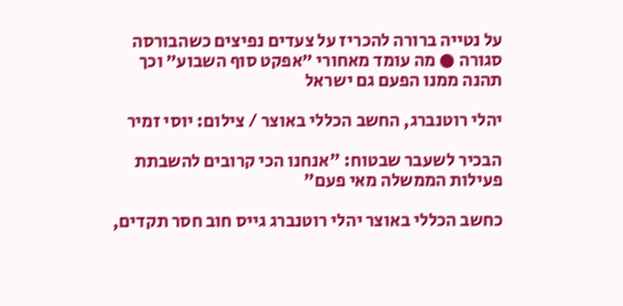על נטייה ברורה להכריז על צעדים נפיצים כשהבורסה סגורה ● מה עומד מאחורי ״אפקט סוף השבוע״ וכך תהנה ממנו הפעם גם ישראל

יהלי רוטנברג, החשב הכללי באוצר / צילום: יוסי זמיר

הבכיר לשעבר שבטוח: "אנחנו הכי קרובים להשבתת פעילות הממשלה מאי פעם"

כחשב הכללי באוצר יהלי רוטנברג גייס חוב חסר תקדים,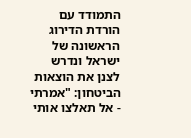התמודד עם הורדת הדירוג הראשונה של ישראל ונדרש לצנן את הוצאות הביטחון: "אמרתי - אל תאלצו אותי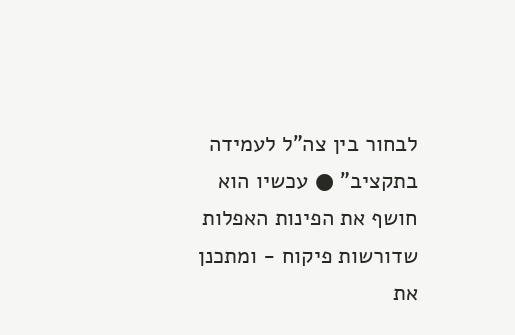לבחור בין צה"ל לעמידה בתקציב" ● עכשיו הוא חושף את הפינות האפלות שדורשות פיקוח - ומתכנן את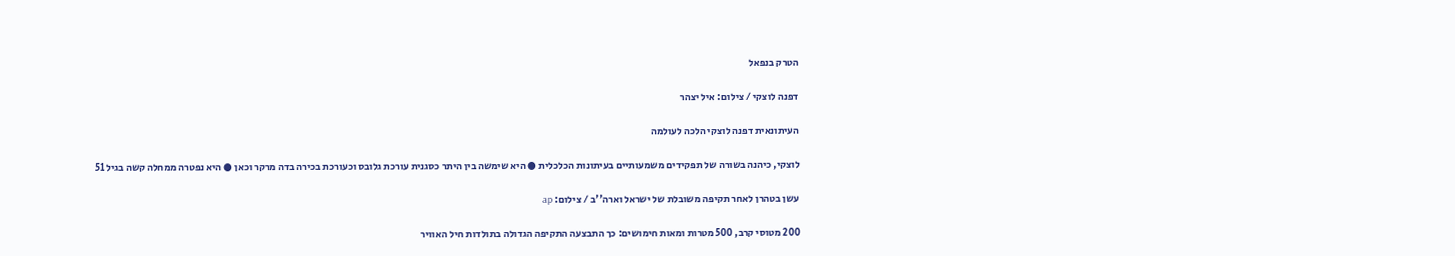הטרק בנפאל

דפנה לוצקי / צילום: איל יצהר

העיתונאית דפנה לוצקי הלכה לעולמה

לוצקי, כיהנה בשורה של תפקידים משמעותיים בעיתונות הכלכלית ● היא שימשה בין היתר כסגנית עורכת גלובס וכעורכת בכירה בדה מרקר וכאן ● היא נפטרה ממחלה קשה בגיל 51

עשן בטהרן לאחר תקיפה משובלת של ישראל וארה''ב / צילום: ap

200 מטוסי קרב, 500 מטרות ומאות חימושים: כך התבצעה התקיפה הגדולה בתולדות חיל האוויר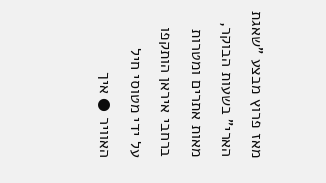מאז פרוץ מבצע "שאגת הארי" בשעות הבוקר, מאות אתרים ומטרות ברחבי איראן הותקפו על ידי מטוסי חיל האוויר ● איך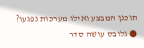תוכנן המבצע ואילו מערכות נפגעו? ● גלובס עושה סדר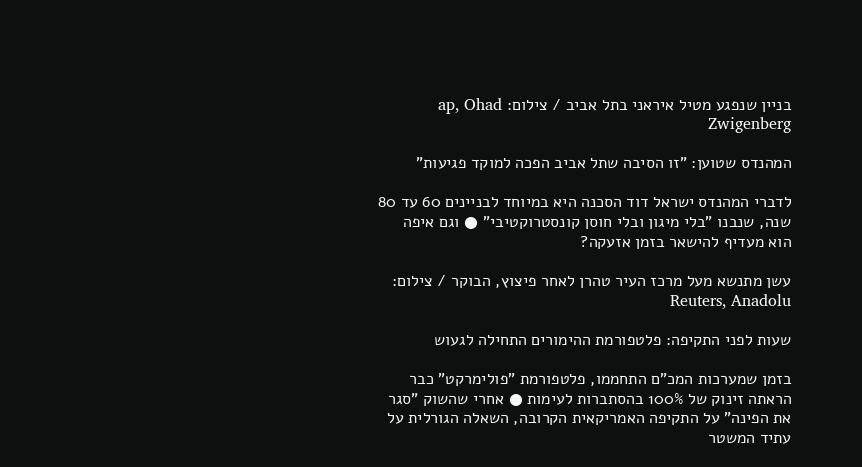בניין שנפגע מטיל איראני בתל אביב / צילום: ap, Ohad Zwigenberg

המהנדס שטוען: "זו הסיבה שתל אביב הפכה למוקד פגיעות"

לדברי המהנדס ישראל דוד הסכנה היא במיוחד לבניינים 60 עד 80 שנה, שנבנו "בלי מיגון ובלי חוסן קונסטרוקטיבי" ● וגם איפה הוא מעדיף להישאר בזמן אזעקה?

עשן מתנשא מעל מרכז העיר טהרן לאחר פיצוץ, הבוקר / צילום: Reuters, Anadolu

שעות לפני התקיפה: פלטפורמת ההימורים התחילה לגעוש

בזמן שמערכות המכ"ם התחממו, פלטפורמת "פולימרקט" כבר הראתה זינוק של 100% בהסתברות לעימות ● אחרי שהשוק "סגר את הפינה" על התקיפה האמריקאית הקרובה, השאלה הגורלית על עתיד המשטר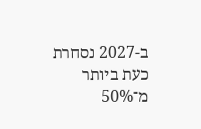ב-2027 נסחרת כעת ביותר מ־50%